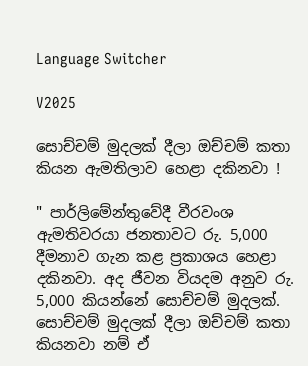Language Switcher

V2025

සොච්චම් මුදලක් දීලා ඔච්චම් කතා කියන ඇමතිලාව හෙළා දකිනවා !

" පාර්ලිමේන්තුවේදී වීරවංශ ඇමතිවරයා ජනතාවට රු. 5,000 දීමනාව ගැන කළ ප්‍රකාශය හෙළා දකිනවා. අද ජීවන වියදම අනුව රු. 5,000 කියන්නේ සොච්චම් මුදලක්. සොච්චම් මුදලක් දීලා ඔච්චම් කතා කියනවා නම් ඒ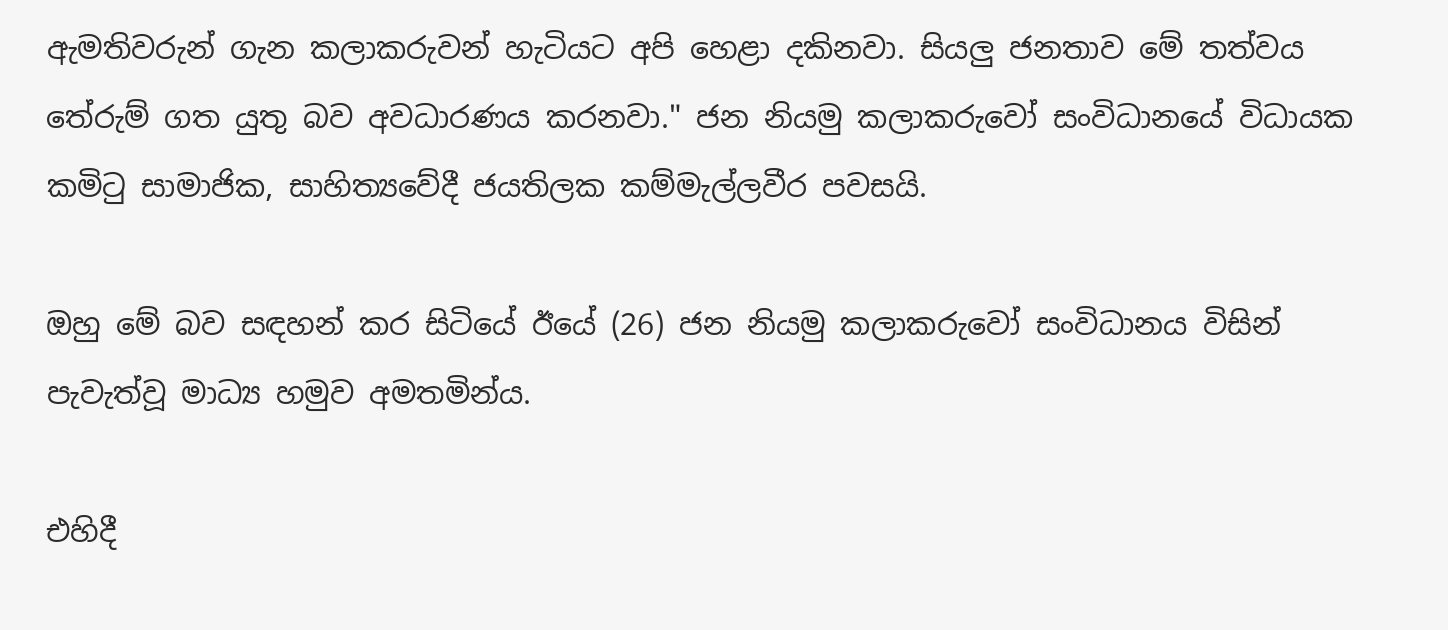ඇමතිවරුන් ගැන කලාකරුවන් හැටියට අපි හෙළා දකිනවා. සියලු ජනතාව මේ තත්වය තේරුම් ගත යුතු බව අවධාරණය කරනවා." ජන නියමු කලාකරුවෝ සංවිධානයේ විධායක කමිටු සාමාජික, සාහිත්‍යවේදී ජයතිලක කම්මැල්ලවීර පවසයි.

ඔහු මේ බව සඳහන් කර සිටියේ ඊයේ (26) ජන නියමු කලාකරුවෝ සංවිධානය විසින් පැවැත්වූ මාධ්‍ය හමුව අමතමින්ය.

එහිදී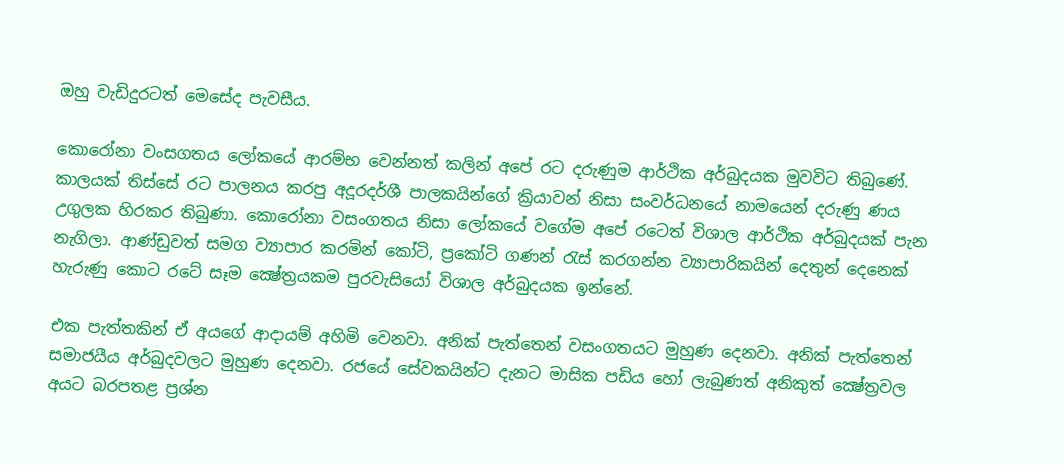ඔහු වැඩිදුරටත් මෙසේද පැවසීය.

කොරෝනා වංසගතය ලෝකයේ ආරම්භ වෙන්නත් කලින් අපේ රට දරුණුම ආර්ථික අර්බුදයක මුවවිට තිබුණේ. කාලයක් තිස්සේ රට පාලනය කරපු අදූරදර්ශී පාලකයින්ගේ ක්‍රියාවන් නිසා සංවර්ධනයේ නාමයෙන් දරුණු ණය උගුලක හිරකර තිබුණා. කොරෝනා වසංගතය නිසා ලෝකයේ වගේම අපේ රටෙත් විශාල ආර්ථික අර්බුදයක් පැන නැගිලා. ආණ්ඩුවත් සමග ව්‍යාපාර කරමින් කෝටි, ප්‍රකෝටි ගණන් රැස් කරගන්න ව්‍යාපාරිකයින් දෙතුන් දෙනෙක් හැරුණු කොට රටේ සෑම ක්‍ෂේත්‍රයකම පුරවැසියෝ විශාල අර්බුදයක ඉන්නේ.

එක පැත්තකින් ඒ අයගේ ආදායම් අහිමි වෙනවා. අනික් පැත්තෙන් වසංගතයට මුහුණ දෙනවා. අනික් පැත්තෙන් සමාජයීය අර්බුදවලට මුහුණ දෙනවා. රජයේ සේවකයින්ට දැනට මාසික පඩිය හෝ ලැබුණත් අනිකුත් ක්‍ෂේත්‍රවල අයට බරපතළ ප්‍රශ්න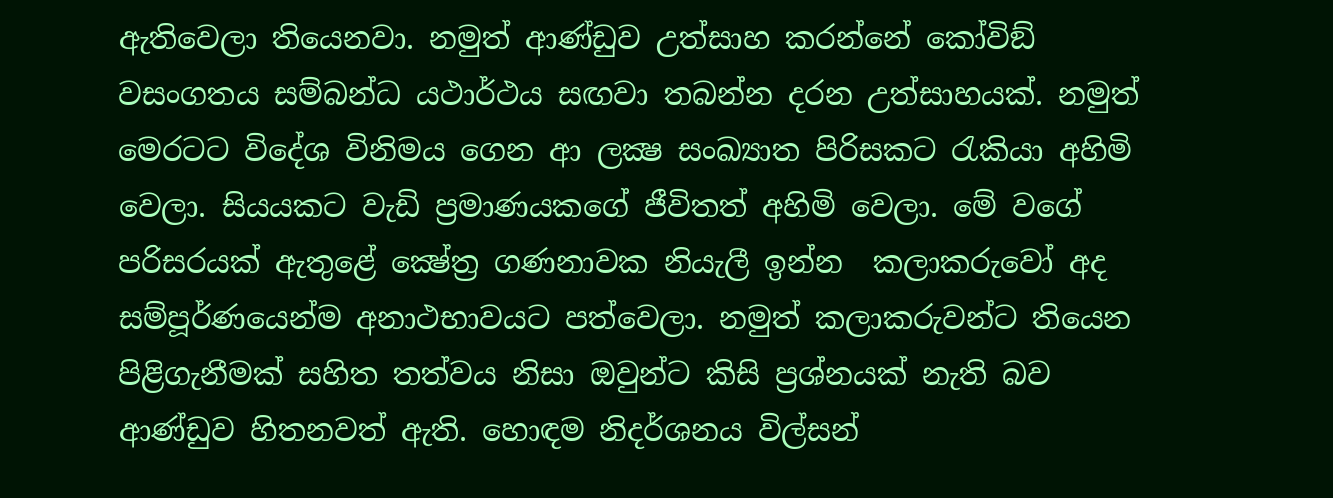ඇතිවෙලා තියෙනවා. නමුත් ආණ්ඩුව උත්සාහ කරන්නේ කෝවිඞ් වසංගතය සම්බන්ධ යථාර්ථය සඟවා තබන්න දරන උත්සාහයක්. නමුත් මෙරටට විදේශ විනිමය ගෙන ආ ලක්‍ෂ සංඛ්‍යාත පිරිසකට රැකියා අහිමි වෙලා. සියයකට වැඩි ප්‍රමාණයකගේ ජීවිතත් අහිමි වෙලා. මේ වගේ පරිසරයක් ඇතුළේ ක්‍ෂේත්‍ර ගණනාවක නියැලී ඉන්න  කලාකරුවෝ අද සම්පූර්ණයෙන්ම අනාථභාවයට පත්වෙලා. නමුත් කලාකරුවන්ට තියෙන පිළිගැනීමක් සහිත තත්වය නිසා ඔවුන්ට කිසි ප්‍රශ්නයක් නැති බව ආණ්ඩුව හිතනවත් ඇති. හොඳම නිදර්ශනය විල්සන්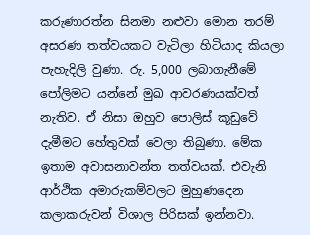කරුණාරත්න සිනමා නළුවා මොන තරම් අසරණ තත්වයකට වැටිලා හිටියාද කියලා පැහැදිලි වුණා. රු. 5,000 ලබාගැනීමේ පෝලිමට යන්නේ මුඛ ආවරණයක්වත් නැතිව. ඒ නිසා ඔහුව පොලිස් කූඩුවේ දැමීමට හේතුවක් වෙලා තිබුණා. මේක ඉතාම අවාසනාවන්ත තත්වයක්. එවැනි ආර්ථික අමාරුකම්වලට මුහුණදෙන කලාකරුවන් විශාල පිරිසක් ඉන්නවා.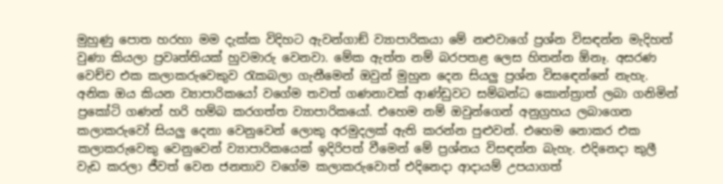මුහුණු පොත හරහා මම දැක්ක විදිහට ඇවන්ගාඞ් ව්‍යාපාරිකයා මේ නළුවාගේ ප්‍රශ්න විසඳන්න මැදිහත් වුණා කියලා ප්‍රවෘත්තියක් හුවමාරු වෙනවා. මේක ඇත්ත නම් බරපතළ ලෙස හිතන්න ඕනෑ. අසරණ වෙච්ච එක කලාකරුවෙකුව රැකබලා ගැනීමෙන් ඔවුන් මුහුන දෙන සියලු ප්‍රශ්න විසඳෙන්නේ නැහැ. අනික ඔය කියන ව්‍යාපාරිකයෝ වගේම තවත් ගණනාවක් ආණ්ඩුවට සම්බන්ධ කොන්ත්‍රාත් ලබා ගනිමින් ප්‍රකෝටි ගණන් හරි හම්බ කරගත්ත ව්‍යාපාරිකයෝ. එහෙම නම් ඔවුන්ගෙන් අනුග්‍රහය ලබාගෙන කලාකරුවෝ සියලු දෙනා වෙනුවෙන් ලොකු අරමුදලක් ඇති කරන්න පුළුවන්. එහෙම නොකර එක කලාකරුවෙකු වෙනුවෙන් ව්‍යාපාරිකයෙක් ඉදිරිපත් වීමෙන් මේ ප්‍රශ්නය විසඳන්න බැහැ. එදිනෙදා කුලී වැඩ කරලා ජීවත් වෙන ජනතාව වගේම කලාකරුවොත් එදිනෙදා ආදායම් උපයාගත්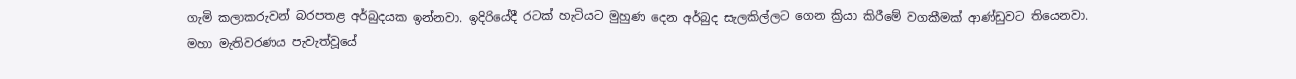ගැමි කලාකරුවන් බරපතළ අර්බුදයක ඉන්නවා. ඉදිරියේදී රටක් හැටියට මුහුණ දෙන අර්බුද සැලකිල්ලට ගෙන ක්‍රියා කිරීමේ වගකීමක් ආණ්ඩුවට තියෙනවා. මහා මැතිවරණය පැවැත්වූයේ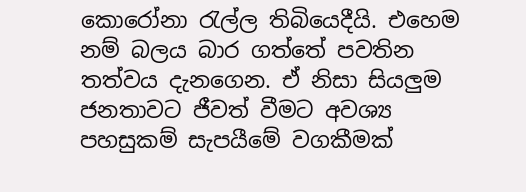කොරෝනා රැල්ල තිබියෙදීයි. එහෙම නම් බලය බාර ගත්තේ පවතින තත්වය දැනගෙන. ඒ නිසා සියලුම ජනතාවට ජීවත් වීමට අවශ්‍ය පහසුකම් සැපයීමේ වගකීමක්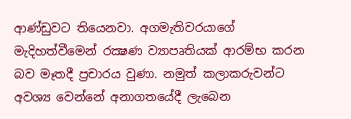ආණ්ඩුවට තියෙනවා. අගමැතිවරයාගේ මැදිහත්වීමෙන් රක්‍ෂණ ව්‍යාපෘතියක් ආරම්භ කරන බව මෑතදී ප්‍රචාරය වුණා. නමුත් කලාකරුවන්ට අවශ්‍ය වෙන්නේ අනාගතයේදී ලැබෙන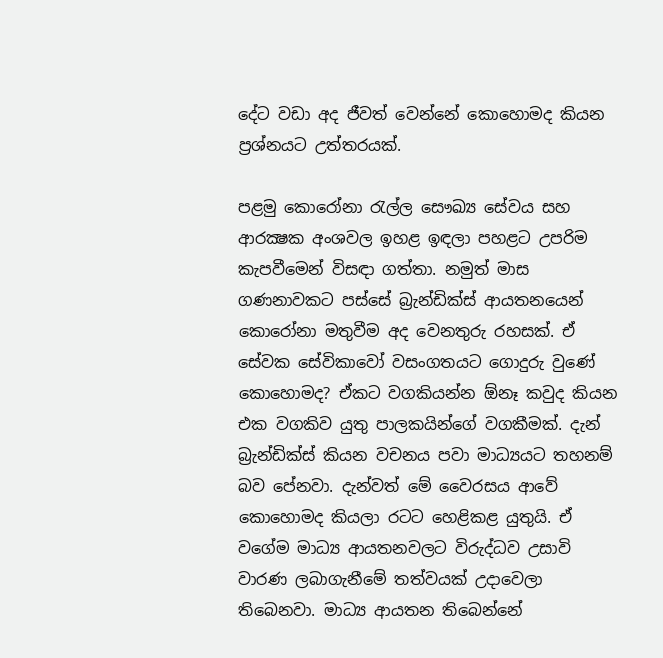දේට වඩා අද ජීවත් වෙන්නේ කොහොමද කියන ප්‍රශ්නයට උත්තරයක්.

පළමු කොරෝනා රැල්ල සෞඛ්‍ය සේවය සහ ආරක්‍ෂක අංශවල ඉහළ ඉඳලා පහළට උපරිම කැපවීමෙන් විසඳා ගත්තා. නමුත් මාස ගණනාවකට පස්සේ බ්‍රැන්ඩික්ස් ආයතනයෙන් කොරෝනා මතුවීම අද වෙනතුරු රහසක්. ඒ සේවක සේවිකාවෝ වසංගතයට ගොදුරු වුණේ කොහොමද? ඒකට වගකියන්න ඕනෑ කවුද කියන එක වගකිව යුතු පාලකයින්ගේ වගකීමක්. දැන් බ්‍රැන්ඩික්ස් කියන වචනය පවා මාධ්‍යයට තහනම් බව පේනවා. දැන්වත් මේ වෛරසය ආවේ කොහොමද කියලා රටට හෙළිකළ යුතුයි. ඒ වගේම මාධ්‍ය ආයතනවලට විරුද්ධව උසාවි වාරණ ලබාගැනීමේ තත්වයක් උදාවෙලා තිබෙනවා. මාධ්‍ය ආයතන තිබෙන්නේ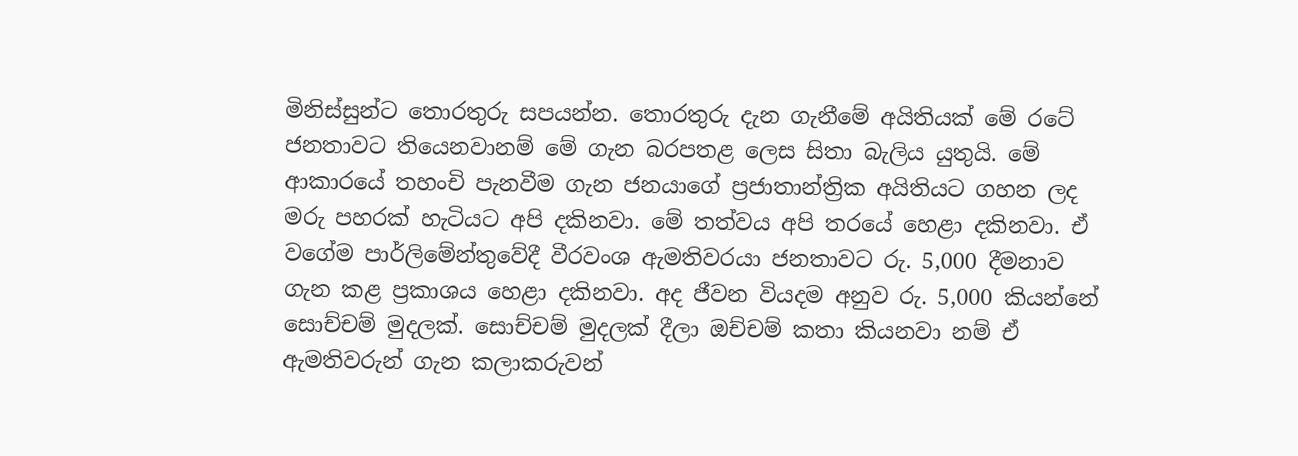මිනිස්සුන්ට තොරතුරු සපයන්න. තොරතුරු දැන ගැනීමේ අයිතියක් මේ රටේ ජනතාවට තියෙනවානම් මේ ගැන බරපතළ ලෙස සිතා බැලිය යුතුයි. මේ ආකාරයේ තහංචි පැනවීම ගැන ජනයාගේ ප්‍රජාතාන්ත්‍රික අයිතියට ගහන ලද මරු පහරක් හැටියට අපි දකිනවා. මේ තත්වය අපි තරයේ හෙළා දකිනවා. ඒ වගේම පාර්ලිමේන්තුවේදී වීරවංශ ඇමතිවරයා ජනතාවට රු. 5,000 දීමනාව ගැන කළ ප්‍රකාශය හෙළා දකිනවා. අද ජීවන වියදම අනුව රු. 5,000 කියන්නේ සොච්චම් මුදලක්. සොච්චම් මුදලක් දීලා ඔච්චම් කතා කියනවා නම් ඒ ඇමතිවරුන් ගැන කලාකරුවන්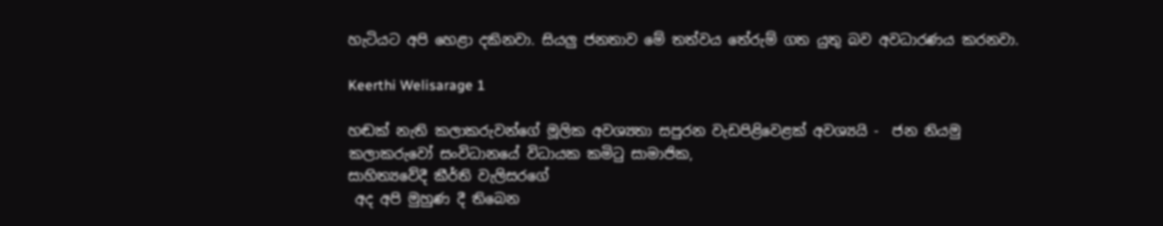හැටියට අපි හෙළා දකිනවා. සියලු ජනතාව මේ තත්වය තේරුම් ගත යුතු බව අවධාරණය කරනවා.

Keerthi Welisarage 1

හඬක් නැති කලාකරුවන්ගේ මූලික අවශ්‍යතා සපුරන වැඩපිළිවෙළක් අවශ්‍යයි -  ජන නියමු කලාකරුවෝ සංවිධානයේ විධායක කමිටු සාමාජික,
සාහිත්‍යවේදී කීර්ති වැලිසරගේ
 අද අපි මුහුණ දී තිබෙන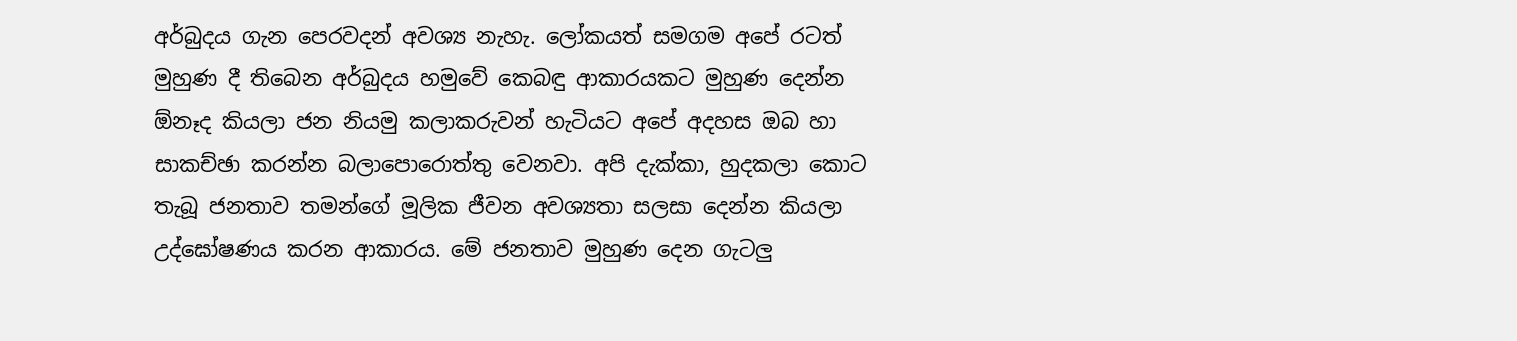අර්බුදය ගැන පෙරවදන් අවශ්‍ය නැහැ. ලෝකයත් සමගම අපේ රටත් මුහුණ දී තිබෙන අර්බුදය හමුවේ කෙබඳු ආකාරයකට මුහුණ දෙන්න ඕනෑද කියලා ජන නියමු කලාකරුවන් හැටියට අපේ අදහස ඔබ හා සාකච්ඡා කරන්න බලාපොරොත්තු වෙනවා. අපි දැක්කා, හුදකලා කොට තැබූ ජනතාව තමන්ගේ මූලික ජීවන අවශ්‍යතා සලසා දෙන්න කියලා උද්ඝෝෂණය කරන ආකාරය. මේ ජනතාව මුහුණ දෙන ගැටලු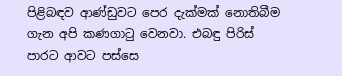පිළිබඳව ආණ්ඩුවට පෙර දැක්මක් නොතිබීම ගැන අපි කණගාටු වෙනවා. එබඳු පිරිස් පාරට ආවට පස්සෙ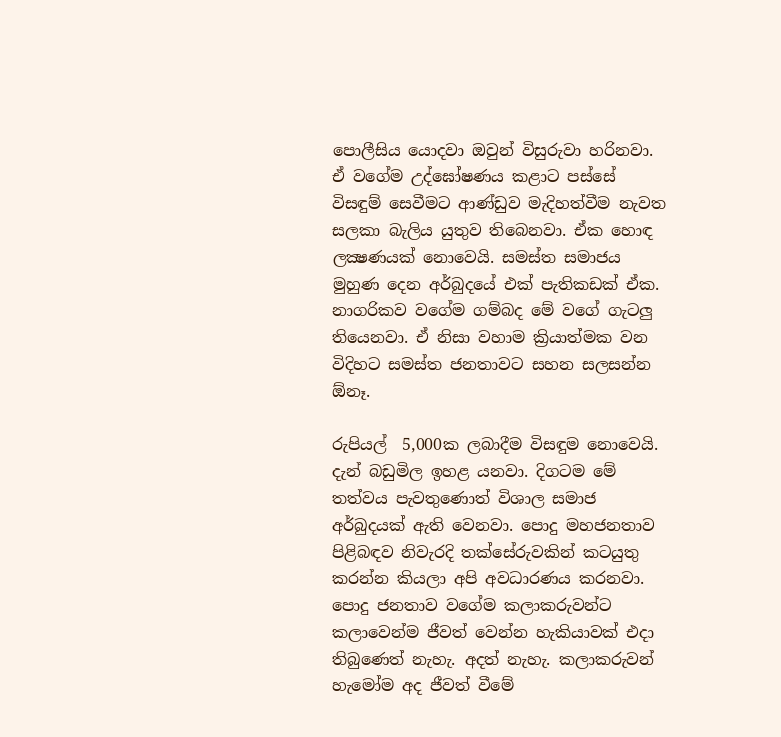පොලීසිය යොදවා ඔවුන් විසුරුවා හරිනවා. ඒ වගේම උද්ඝෝෂණය කළාට පස්සේ විසඳුම් සෙවීමට ආණ්ඩුව මැදිහත්වීම නැවත සලකා බැලිය යුතුව තිබෙනවා. ඒක හොඳ ලක්‍ෂණයක් නොවෙයි. සමස්ත සමාජය මුහුණ දෙන අර්බුදයේ එක් පැතිකඩක් ඒක. නාගරිකව වගේම ගම්බද මේ වගේ ගැටලු තියෙනවා. ඒ නිසා වහාම ක්‍රියාත්මක වන විදිහට සමස්ත ජනතාවට සහන සලසන්න ඕනෑ.

රුපියල්  5,000ක ලබාදීම විසඳුම නොවෙයි. දැන් බඩුමිල ඉහළ යනවා. දිගටම මේ තත්වය පැවතුණොත් විශාල සමාජ අර්බුදයක් ඇති වෙනවා. පොදු මහජනතාව පිළිබඳව නිවැරදි තක්සේරුවකින් කටයුතු කරන්න කියලා අපි අවධාරණය කරනවා. පොදු ජනතාව වගේම කලාකරුවන්ට කලාවෙන්ම ජීවත් වෙන්න හැකියාවක් එදා තිබුණෙත් නැහැ. අදත් නැහැ. කලාකරුවන් හැමෝම අද ජීවත් වීමේ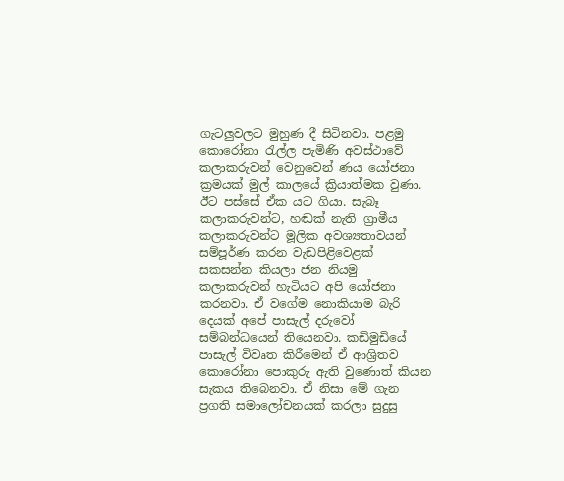ගැටලුවලට මුහුණ දී සිටිනවා. පළමු කොරෝනා රැල්ල පැමිණි අවස්ථාවේ කලාකරුවන් වෙනුවෙන් ණය යෝජනා ක්‍රමයක් මුල් කාලයේ ක්‍රියාත්මක වුණා. ඊට පස්සේ ඒක යට ගියා. සැබෑ කලාකරුවන්ට, හඬක් නැති ග්‍රාමීය කලාකරුවන්ට මූලික අවශ්‍යතාවයන් සම්පූර්ණ කරන වැඩපිළිවෙළක් සකසන්න කියලා ජන නියමු කලාකරුවන් හැටියට අපි යෝජනා කරනවා. ඒ වගේම නොකියාම බැරි දෙයක් අපේ පාසැල් දරුවෝ සම්බන්ධයෙන් තියෙනවා. කඩිමුඩියේ පාසැල් විවෘත කිරීමෙන් ඒ ආශ්‍රිතව කොරෝනා පොකුරු ඇති වුණොත් කියන සැකය තිබෙනවා. ඒ නිසා මේ ගැන ප්‍රගති සමාලෝචනයක් කරලා සුදුසු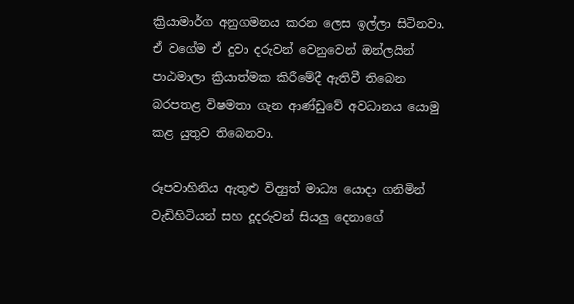ක්‍රියාමාර්ග අනුගමනය කරන ලෙස ඉල්ලා සිටිනවා. ඒ වගේම ඒ දුවා දරුවන් වෙනුවෙන් ඔන්ලයින් පාඨමාලා ක්‍රියාත්මක කිරීමේදී ඇතිවී තිබෙන බරපතළ විෂමතා ගැන ආණ්ඩුවේ අවධානය යොමු කළ යුතුව තිබෙනවා.

රූපවාහිනිය ඇතුළු විද්‍යුත් මාධ්‍ය යොදා ගනිමින් වැඩිහිටියන් සහ දූදරුවන් සියලු දෙනාගේ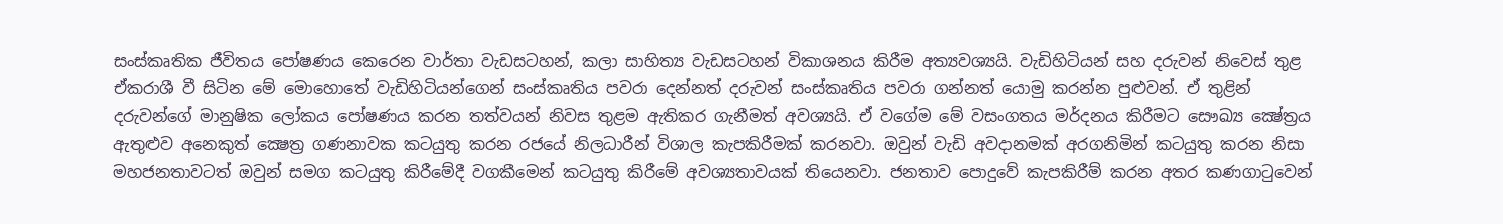සංස්කෘතික ජීවිතය පෝෂණය කෙරෙන වාර්තා වැඩසටහන්, කලා සාහිත්‍ය වැඩසටහන් විකාශනය කිරීම අත්‍යවශ්‍යයි. වැඩිහිටියන් සහ දරුවන් නිවෙස් තුළ ඒකරාශී වී සිටින මේ මොහොතේ වැඩිහිටියන්ගෙන් සංස්කෘතිය පවරා දෙන්නත් දරුවන් සංස්කෘතිය පවරා ගන්නත් යොමු කරන්න පුළුවන්. ඒ තුළින් දරුවන්ගේ මානුෂික ලෝකය පෝෂණය කරන තත්වයන් නිවස තුළම ඇතිකර ගැනීමත් අවශ්‍යයි. ඒ වගේම මේ වසංගතය මර්දනය කිරීමට සෞඛ්‍ය ක්‍ෂේත්‍රය ඇතුළුව අනෙකුත් ක්‍ෂෙත්‍ර ගණනාවක කටයුතු කරන රජයේ නිලධාරීන් විශාල කැපකිරීමක් කරනවා. ඔවුන් වැඩි අවදානමක් අරගනිමින් කටයුතු කරන නිසා මහජනතාවටත් ඔවුන් සමග කටයුතු කිරීමේදී වගකීමෙන් කටයුතු කිරීමේ අවශ්‍යතාවයක් තියෙනවා. ජනතාව පොදුවේ කැපකිරීම් කරන අතර කණගාටුවෙන්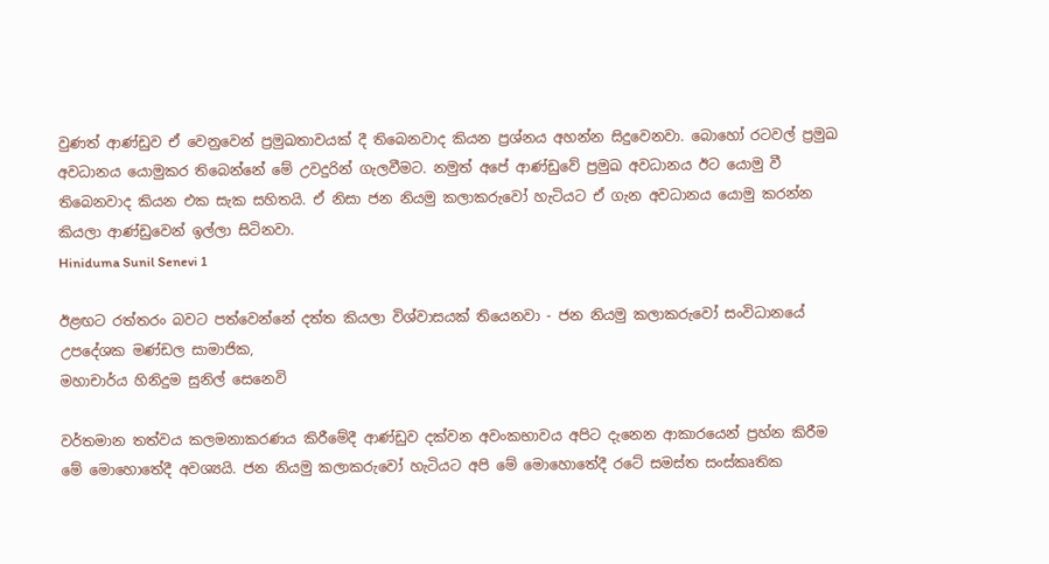වුණත් ආණ්ඩුව ඒ වෙනුවෙන් ප්‍රමුඛතාවයක් දී තිබෙනවාද කියන ප්‍රශ්නය අහන්න සිදුවෙනවා. බොහෝ රටවල් ප්‍රමුඛ අවධානය යොමුකර තිබෙන්නේ මේ උවදුරින් ගැලවීමට. නමුත් අපේ ආණ්ඩුවේ ප්‍රමුඛ අවධානය ඊට යොමු වී තිබෙනවාද කියන එක සැක සහිතයි. ඒ නිසා ජන නියමු කලාකරුවෝ හැටියට ඒ ගැන අවධානය යොමු කරන්න කියලා ආණ්ඩුවෙන් ඉල්ලා සිටිනවා.
Hiniduma Sunil Senevi 1

ඊළඟට රත්තරං බවට පත්වෙන්නේ දත්ත කියලා විශ්වාසයක් තියෙනවා - ජන නියමු කලාකරුවෝ සංවිධානයේ උපදේශක මණ්ඩල සාමාජික,
මහාචාර්ය හිනිදුම සුනිල් සෙනෙවි

වර්තමාන තත්වය කලමනාකරණය කිරීමේදී ආණ්ඩුව දක්වන අවංකභාවය අපිට දැනෙන ආකාරයෙන් ප්‍රහ්න කිරීම මේ මොහොතේදී අවශ්‍යයි. ජන නියමු කලාකරුවෝ හැටියට අපි මේ මොහොතේදී රටේ සමස්ත සංස්කෘතික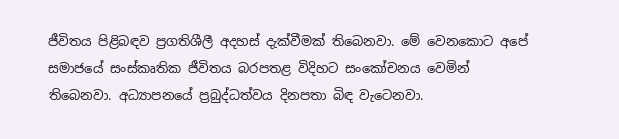ජීවිතය පිළිබඳව ප්‍රගතිශීලී අදහස් දැක්වීමක් තිබෙනවා. මේ වෙනකොට අපේ සමාජයේ සංස්කෘතික ජීවිතය බරපතළ විදිහට සංකෝචනය වෙමින් තිබෙනවා. අධ්‍යාපනයේ ප්‍රබුද්ධත්වය දිනපතා බිඳ වැටෙනවා.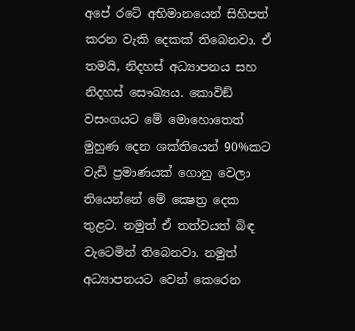අපේ රටේ අභිමානයෙන් සිහිපත් කරන වැකි දෙකක් තිබෙනවා. ඒ තමයි, නිදහස් අධ්‍යාපනය සහ නිදහස් සෞඛ්‍යය. කොවිඞ් වසංගයට මේ මොහොතෙත් මුහුණ දෙන ශක්තියෙන් 90%කට වැඩි ප්‍රමාණයක් ගොනු වෙලා තියෙන්නේ මේ ක්‍ෂෙත්‍ර දෙක තුළට. නමුත් ඒ තත්වයත් බිඳ වැටෙමින් තිබෙනවා. නමුත් අධ්‍යාපනයට වෙන් කෙරෙන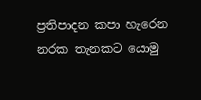ප්‍රතිපාදන කපා හැරෙන නරක තැනකට යොමු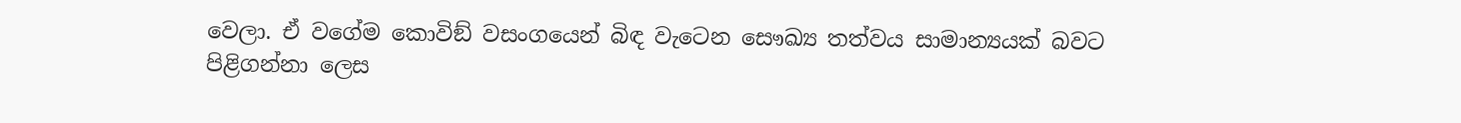වෙලා. ඒ වගේම කොවිඞ් වසංගයෙන් බිඳ වැටෙන සෞඛ්‍ය තත්වය සාමාන්‍යයක් බවට පිළිගන්නා ලෙස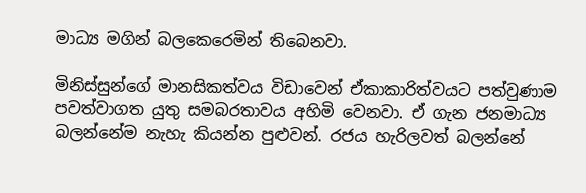මාධ්‍ය මගින් බලකෙරෙමින් තිබෙනවා.

මිනිස්සුන්ගේ මානසිකත්වය විඩාවෙන් ඒකාකාරිත්වයට පත්වුණාම පවත්වාගත යුතු සමබරතාවය අහිමි වෙනවා. ඒ ගැන ජනමාධ්‍ය බලන්නේම නැහැ කියන්න පුළුවන්. රජය හැරිලවත් බලන්නේ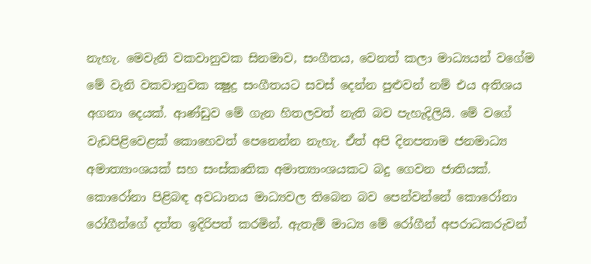නැහැ. මෙවැනි වකවානුවක සිනමාව, සංගීතය, වෙනත් කලා මාධ්‍යයන් වගේම මේ වැනි වකවානුවක ක්‍ෂුද්‍ර සංගීතයට සවස් දෙන්න පුළුවන් නම් එය අතිශය අගනා දෙයක්. ආණ්ඩුව මේ ගැන හිතලවත් නැති බව පැහැදිලියි. මේ වගේ වැඩපිළිවෙළක් කොහෙවත් පෙනෙන්න නැහැ. ඒත් අපි දිනපතාම ජනමාධ්‍ය අමාත්‍යාංශයක් සහ සංස්කෘතික අමාත්‍යාංශයකට බදු ගෙවන ජාතියක්. කොරෝනා පිළිබඳ අවධානය මාධ්‍යවල තිබෙන බව පෙන්වන්නේ කොරෝනා රෝගීන්ගේ දත්ත ඉදිරිපත් කරමින්. ඇතැම් මාධ්‍ය මේ රෝගීන් අපරාධකරුවන්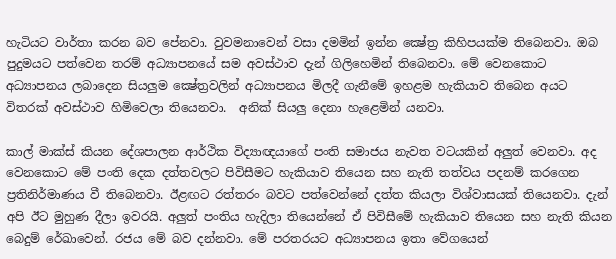හැටියට වාර්තා කරන බව පේනවා. වුවමනාවෙන් වසා දමමින් ඉන්න ක්‍ෂේත්‍ර කිහිපයක්ම තිබෙනවා. ඔබ පුදුමයට පත්වෙන තරම් අධ්‍යාපනයේ සම අවස්ථාව දැන් ගිලිහෙමින් තිබෙනවා. මේ වෙනකොට අධ්‍යාපනය ලබාදෙන සියලුම ක්‍ෂේත්‍රවලින් අධ්‍යාපනය මිලදී ගැනීමේ ඉහළම හැකියාව තිබෙන අයට විතරක් අවස්ථාව හිමිවෙලා තියෙනවා.  අනික් සියලු දෙනා හැළෙමින් යනවා.

කාල් මාක්ස් කියන දේශපාලන ආර්ථික විද්‍යාඥයාගේ පංති සමාජය නැවත වටයකින් අලුත් වෙනවා. අද වෙනකොට මේ පංති දෙක දත්තවලට පිවිසීමට හැකියාව තියෙන සහ නැති තත්වය පදනම් කරගෙන ප්‍රතිනිර්මාණය වී තිබෙනවා. ඊළඟට රත්තරං බවට පත්වෙන්නේ දත්ත කියලා විශ්වාසයක් තියෙනවා. දැන් අපි ඊට මුහුණ දීලා ඉවරයි. අලුත් පංතිය හැදිලා තියෙන්නේ ඒ පිවිසීමේ හැකියාව තියෙන සහ නැති කියන බෙදුම් රේඛාවෙන්. රජය මේ බව දන්නවා. මේ පරතරයට අධ්‍යාපනය ඉතා වේගයෙන්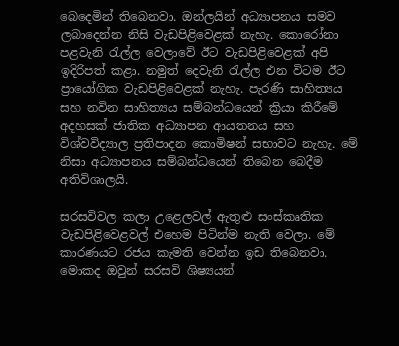බෙදෙමින් තිබෙනවා. ඔන්ලයින් අධ්‍යාපනය සමව ලබාදෙන්න නිසි වැඩපිළිවෙළක් නැහැ. කොරෝනා පළවැනි රැල්ල වෙලාවේ ඊට වැඩපිළිවෙළක් අපි ඉදිරිපත් කළා. නමුත් දෙවැනි රැල්ල එන විටම ඊට ප්‍රායෝගික වැඩපිළිවෙළක් නැහැ. පැරණි සාහිත්‍යය සහ නවින සාහිත්‍යය සම්බන්ධයෙන් ක්‍රියා කිරීමේ අදහසක් ජාතික අධ්‍යාපන ආයතනය සහ විශ්වවිද්‍යාල ප්‍රතිපාදන කොමිෂන් සභාවට නැහැ. මේ නිසා අධ්‍යාපනය සම්බන්ධයෙන් තිබෙන බෙදීම අතිවිශාලයි.

සරසවිවල කලා උළෙලවල් ඇතුළු සංස්කෘතික වැඩපිළිවෙළවල් එහෙම පිටින්ම නැති වෙලා. මේ කාරණයට රජය කැමති වෙන්න ඉඩ තිබෙනවා. මොකද ඔවුන් සරසවි ශිෂ්‍යයන්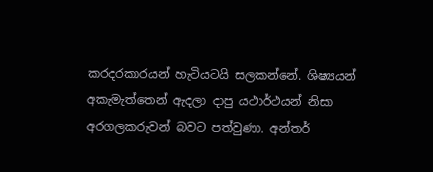කරදරකාරයන් හැටියටයි සලකන්නේ. ශිෂ්‍යයන් අකැමැත්තෙන් ඇදලා දාපු යථාර්ථයන් නිසා අරගලකරුවන් බවට පත්වුණා. අන්තර්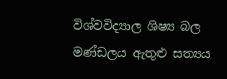විශ්වවිද්‍යාල ශිෂ්‍ය බල මණ්ඩලය ඇතුළු සත්‍යය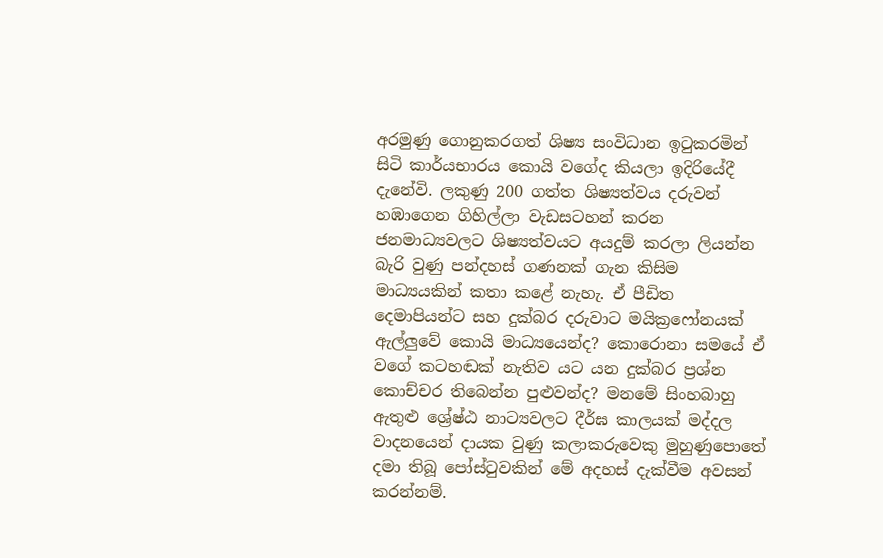අරමුණු ගොනුකරගත් ශිෂ්‍ය සංවිධාන ඉටුකරමින් සිටි කාර්යභාරය කොයි වගේද කියලා ඉදිරියේදී දැනේවි. ලකුණු 200 ගත්ත ශිෂ්‍යත්වය දරුවන් හඹාගෙන ගිහිල්ලා වැඩසටහන් කරන ජනමාධ්‍යවලට ශිෂ්‍යත්වයට අයදුම් කරලා ලියන්න බැරි වුණු පන්දහස් ගණනක් ගැන කිසිම මාධ්‍යයකින් කතා කළේ නැහැ. ඒ පීඩිත දෙමාපියන්ට සහ දුක්බර දරුවාට මයික්‍රෆෝනයක් ඇල්ලුවේ කොයි මාධ්‍යයෙන්ද? කොරොනා සමයේ ඒ වගේ කටහඬක් නැතිව යට යන දුක්බර ප්‍රශ්න කොච්චර තිබෙන්න පුළුවන්ද? මනමේ සිංහබාහු ඇතුළු ශ්‍රේෂ්ඨ නාට්‍යවලට දීර්ඝ කාලයක් මද්දල වාදනයෙන් දායක වුණු කලාකරුවෙකු මුහුණුපොතේ දමා තිබූ පෝස්ටුවකින් මේ අදහස් දැක්වීම අවසන් කරන්නම්.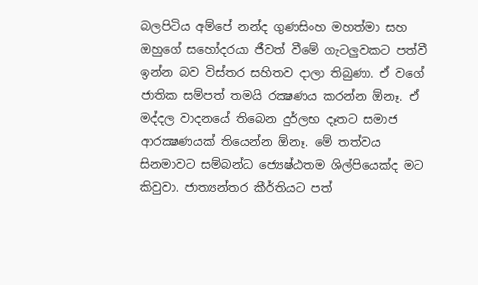බලපිටිය අම්පේ නන්ද ගුණසිංහ මහත්මා සහ ඔහුගේ සහෝදරයා ජීවත් වීමේ ගැටලුවකට පත්වී ඉන්න බව විස්තර සහිතව දාලා තිබුණා. ඒ වගේ ජාතික සම්පත් තමයි රක්‍ෂණය කරන්න ඕනෑ. ඒ මද්දල වාදනයේ තිබෙන දුර්ලභ දෑතට සමාජ ආරක්‍ෂණයක් තියෙන්න ඕනෑ. මේ තත්වය සිනමාවට සම්බන්ධ ජ්‍යෙෂ්ඨතම ශිල්පියෙක්ද මට කිවුවා. ජාත්‍යන්තර කීර්තියට පත්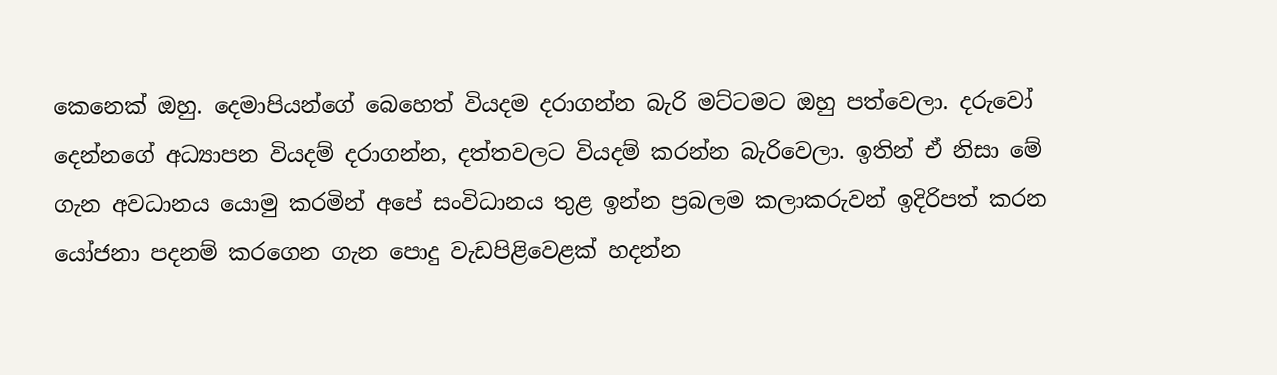කෙනෙක් ඔහු. දෙමාපියන්ගේ බෙහෙත් වියදම දරාගන්න බැරි මට්ටමට ඔහු පත්වෙලා. දරුවෝ දෙන්නගේ අධ්‍යාපන වියදම් දරාගන්න, දත්තවලට වියදම් කරන්න බැරිවෙලා. ඉතින් ඒ නිසා මේ ගැන අවධානය යොමු කරමින් අපේ සංවිධානය තුළ ඉන්න ප්‍රබලම කලාකරුවන් ඉදිරිපත් කරන යෝජනා පදනම් කරගෙන ගැන පොදු වැඩපිළිවෙළක් හදන්න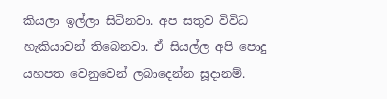කියලා ඉල්ලා සිටිනවා. අප සතුව විවිධ හැකියාවන් තිබෙනවා. ඒ සියල්ල අපි පොදු යහපත වෙනුවෙන් ලබාදෙන්න සූදානම්.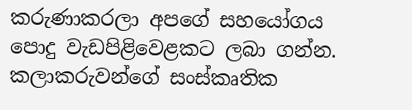කරුණාකරලා අපගේ සහයෝගය පොදු වැඩපිළිවෙළකට ලබා ගන්න. කලාකරුවන්ගේ සංස්කෘතික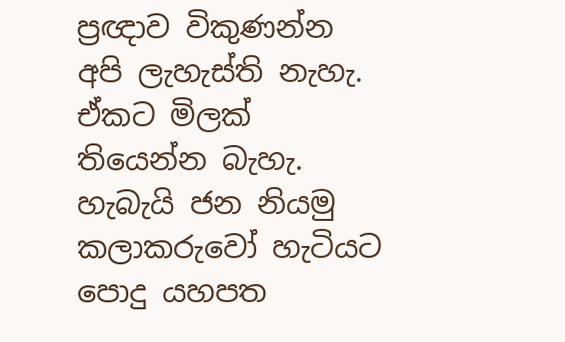ප්‍රඥාව විකුණන්න අපි ලැහැස්ති නැහැ. ඒකට මිලක් තියෙන්න බැහැ. හැබැයි ජන නියමු කලාකරුවෝ හැටියට පොදු යහපත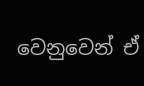වෙනුවෙන් ඒ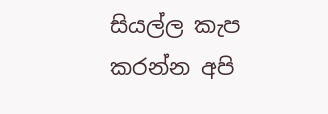සියල්ල කැප කරන්න අපි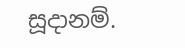සූදානම්.